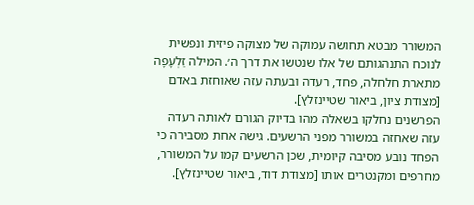המשורר מבטא תחושה עמוקה של מצוקה פיזית ונפשית לנוכח התנהגותם של אלו שנטשו את דרך ה׳. המילה זַלְעָפָה מתארת חלחלה, פחד, רעדה ובעתה עזה שאוחזת באדם [מצודת ציון, ביאור שטיינזלץ].
הפרשנים נחלקו בשאלה מהו בדיוק הגורם לאותה רעדה עזה שאחזה במשורר מפני הרשעים. גישה אחת מסבירה כי הפחד נובע מסיבה קיומית, שכן הרשעים קמו על המשורר, מחרפים ומקנטרים אותו [מצודת דוד, ביאור שטיינזלץ].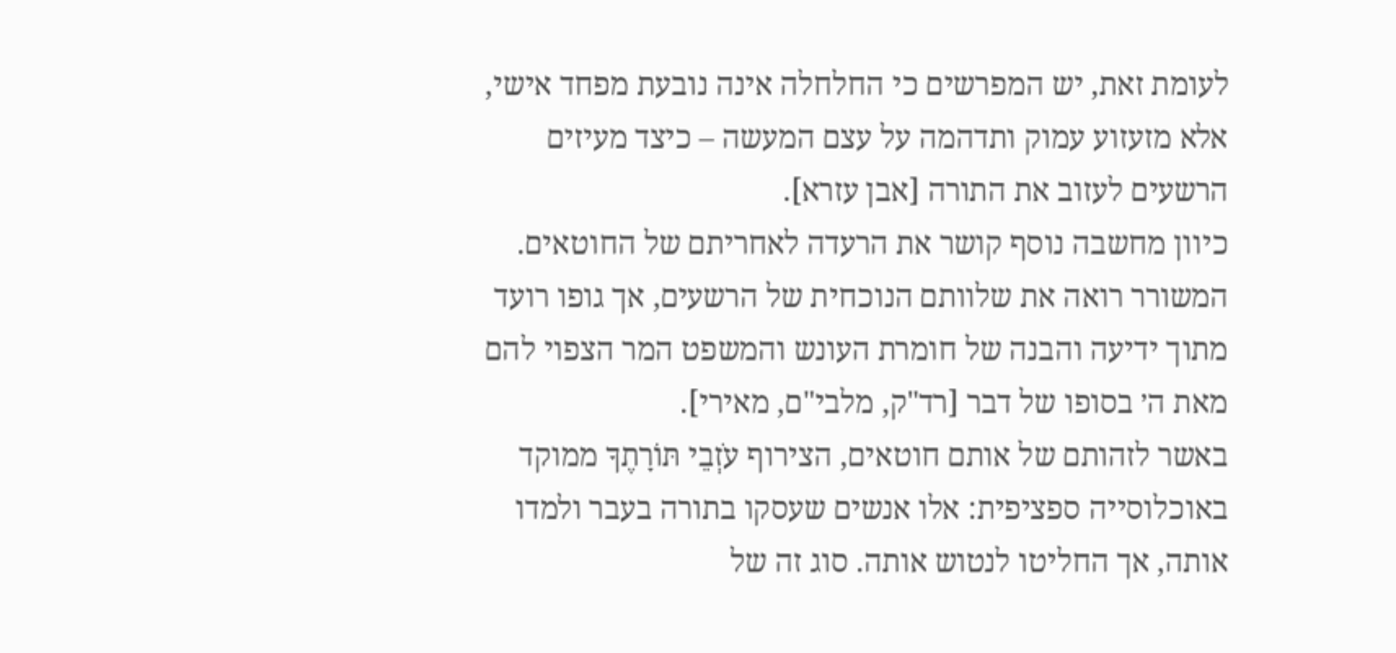לעומת זאת, יש המפרשים כי החלחלה אינה נובעת מפחד אישי, אלא מזעזוע עמוק ותדהמה על עצם המעשה – כיצד מעיזים הרשעים לעזוב את התורה [אבן עזרא].
כיוון מחשבה נוסף קושר את הרעדה לאחריתם של החוטאים. המשורר רואה את שלוותם הנוכחית של הרשעים, אך גופו רועד מתוך ידיעה והבנה של חומרת העונש והמשפט המר הצפוי להם מאת ה׳ בסופו של דבר [רד"ק, מלבי"ם, מאירי].
באשר לזהותם של אותם חוטאים, הצירוף עֹזְבֵי תּוֹרָתֶךָ ממוקד באוכלוסייה ספציפית: אלו אנשים שעסקו בתורה בעבר ולמדו אותה, אך החליטו לנטוש אותה. סוג זה של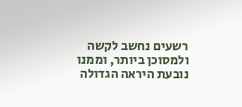רשעים נחשב לקשה ולמסוכן ביותר, וממנו נובעת היראה הגדולה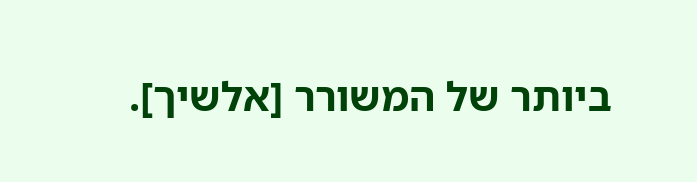ביותר של המשורר [אלשיך].